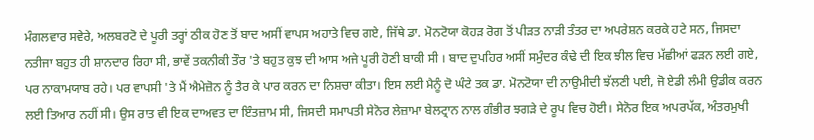ਮੰਗਲਵਾਰ ਸਵੇਰੇ, ਅਲਬਰਟੋ ਦੇ ਪੂਰੀ ਤਰ੍ਹਾਂ ਠੀਕ ਹੋਣ ਤੋਂ ਬਾਦ ਅਸੀਂ ਵਾਪਸ ਅਹਾਤੇ ਵਿਚ ਗਏ, ਜਿੱਥੇ ਡਾ. ਮੋਨਟੋਯਾ ਕੋਹੜ ਰੋਗ ਤੋਂ ਪੀੜਤ ਨਾੜੀ ਤੰਤਰ ਦਾ ਅਪਰੇਸ਼ਨ ਕਰਕੇ ਹਟੇ ਸਨ, ਜਿਸਦਾ ਨਤੀਜਾ ਬਹੁਤ ਹੀ ਸ਼ਾਨਦਾਰ ਰਿਹਾ ਸੀ, ਭਾਵੇਂ ਤਕਨੀਕੀ ਤੌਰ 'ਤੇ ਬਹੁਤ ਕੁਝ ਦੀ ਆਸ ਅਜੇ ਪੂਰੀ ਹੋਣੀ ਬਾਕੀ ਸੀ । ਬਾਦ ਦੁਪਹਿਰ ਅਸੀਂ ਸਮੁੰਦਰ ਕੰਢੇ ਦੀ ਇਕ ਝੀਲ ਵਿਚ ਮੱਛੀਆਂ ਫੜਨ ਲਈ ਗਏ, ਪਰ ਨਾਕਾਮਯਾਬ ਰਹੇ। ਪਰ ਵਾਪਸੀ 'ਤੇ ਮੈਂ ਐਮੇਜ਼ੋਨ ਨੂੰ ਤੈਰ ਕੇ ਪਾਰ ਕਰਨ ਦਾ ਨਿਸ਼ਚਾ ਕੀਤਾ। ਇਸ ਲਈ ਮੈਨੂੰ ਦੋ ਘੰਟੇ ਤਕ ਡਾ. ਮੋਨਟੋਯਾ ਦੀ ਨਾਉਮੀਦੀ ਝੱਲਣੀ ਪਈ, ਜੋ ਏਡੀ ਲੰਮੀ ਉਡੀਕ ਕਰਨ ਲਈ ਤਿਆਰ ਨਹੀਂ ਸੀ। ਉਸ ਰਾਤ ਵੀ ਇਕ ਦਾਅਵਤ ਦਾ ਇੰਤਜ਼ਾਮ ਸੀ, ਜਿਸਦੀ ਸਮਾਪਤੀ ਸੇਨੋਰ ਲੇਜ਼ਾਮਾ ਬੇਲਟ੍ਰਾਨ ਨਾਲ ਗੰਭੀਰ ਝਗੜੇ ਦੇ ਰੂਪ ਵਿਚ ਹੋਈ। ਸੇਨੋਰ ਇਕ ਅਪਰਪੱਕ, ਅੰਤਰਮੁਖੀ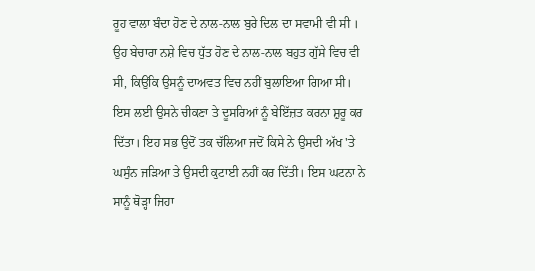ਰੂਹ ਵਾਲਾ ਬੰਦਾ ਹੋਣ ਦੇ ਨਾਲ-ਨਾਲ ਬੁਰੇ ਦਿਲ ਦਾ ਸਵਾਮੀ ਵੀ ਸੀ । ਉਹ ਬੇਚਾਰਾ ਨਸ਼ੇ ਵਿਚ ਧੁੱਤ ਹੋਣ ਦੇ ਨਾਲ-ਨਾਲ ਬਹੁਤ ਗੁੱਸੇ ਵਿਚ ਵੀ ਸੀ, ਕਿਉਂਕਿ ਉਸਨੂੰ ਦਾਅਵਤ ਵਿਚ ਨਹੀਂ ਬੁਲਾਇਆ ਗਿਆ ਸੀ।
ਇਸ ਲਈ ਉਸਨੇ ਚੀਕਣਾ ਤੇ ਦੂਸਰਿਆਂ ਨੂੰ ਬੇਇੱਜ਼ਤ ਕਰਨਾ ਸ਼ੁਰੂ ਕਰ ਦਿੱਤਾ। ਇਹ ਸਭ ਉਦੋਂ ਤਕ ਚੱਲਿਆ ਜਦੋਂ ਕਿਸੇ ਨੇ ਉਸਦੀ ਅੱਖ 'ਤੇ ਘਸੁੰਨ ਜੜਿਆ ਤੇ ਉਸਦੀ ਕੁਟਾਈ ਨਹੀਂ ਕਰ ਦਿੱਤੀ। ਇਸ ਘਟਨਾ ਨੇ ਸਾਨੂੰ ਥੋੜ੍ਹਾ ਜਿਹਾ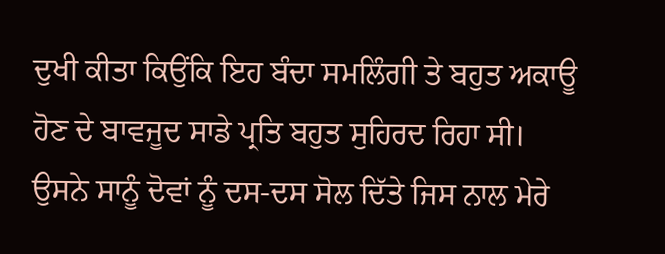ਦੁਖੀ ਕੀਤਾ ਕਿਉਂਕਿ ਇਹ ਬੰਦਾ ਸਮਲਿੰਗੀ ਤੇ ਬਹੁਤ ਅਕਾਊ ਹੋਣ ਦੇ ਬਾਵਜੂਦ ਸਾਡੇ ਪ੍ਰਤਿ ਬਹੁਤ ਸੁਹਿਰਦ ਰਿਹਾ ਸੀ। ਉਸਨੇ ਸਾਨੂੰ ਦੋਵਾਂ ਨੂੰ ਦਸ-ਦਸ ਸੋਲ ਦਿੱਤੇ ਜਿਸ ਨਾਲ ਮੇਰੇ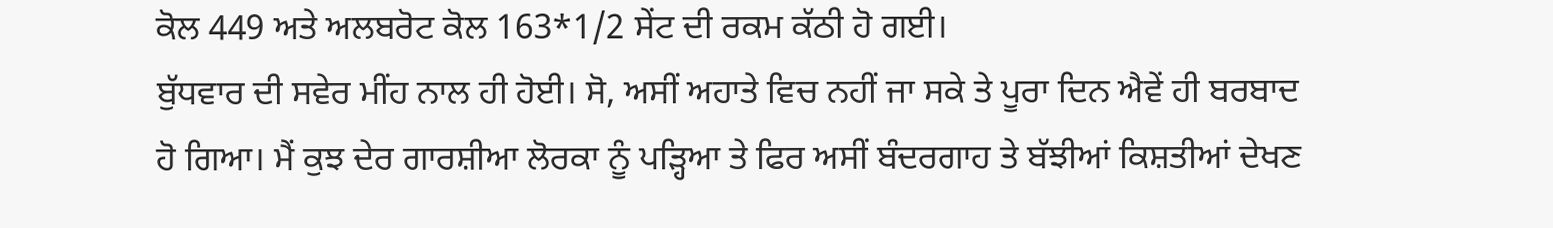ਕੋਲ 449 ਅਤੇ ਅਲਬਰੋਟ ਕੋਲ 163*1/2 ਸੇਂਟ ਦੀ ਰਕਮ ਕੱਠੀ ਹੋ ਗਈ।
ਬੁੱਧਵਾਰ ਦੀ ਸਵੇਰ ਮੀਂਹ ਨਾਲ ਹੀ ਹੋਈ। ਸੋ, ਅਸੀਂ ਅਹਾਤੇ ਵਿਚ ਨਹੀਂ ਜਾ ਸਕੇ ਤੇ ਪੂਰਾ ਦਿਨ ਐਵੇਂ ਹੀ ਬਰਬਾਦ ਹੋ ਗਿਆ। ਮੈਂ ਕੁਝ ਦੇਰ ਗਾਰਸ਼ੀਆ ਲੋਰਕਾ ਨੂੰ ਪੜ੍ਹਿਆ ਤੇ ਫਿਰ ਅਸੀਂ ਬੰਦਰਗਾਹ ਤੇ ਬੱਝੀਆਂ ਕਿਸ਼ਤੀਆਂ ਦੇਖਣ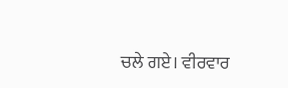ਚਲੇ ਗਏ। ਵੀਰਵਾਰ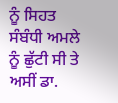ਨੂੰ ਸਿਹਤ ਸੰਬੰਧੀ ਅਮਲੇ ਨੂੰ ਛੁੱਟੀ ਸੀ ਤੇ ਅਸੀਂ ਡਾ.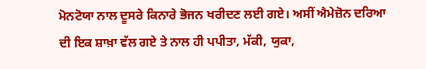ਮੋਨਟੋਯਾ ਨਾਲ ਦੂਸਰੇ ਕਿਨਾਰੇ ਭੋਜਨ ਖਰੀਦਣ ਲਈ ਗਏ। ਅਸੀਂ ਐਮੇਜ਼ੋਨ ਦਰਿਆ ਦੀ ਇਕ ਸ਼ਾਖ਼ਾ ਵੱਲ ਗਏ ਤੇ ਨਾਲ ਹੀ ਪਪੀਤਾ, ਮੱਕੀ, ਯੁਕਾ,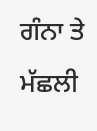ਗੰਨਾ ਤੇ ਮੱਛਲੀ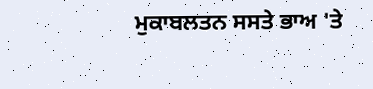ਮੁਕਾਬਲਤਨ ਸਸਤੇ ਭਾਅ 'ਤੇ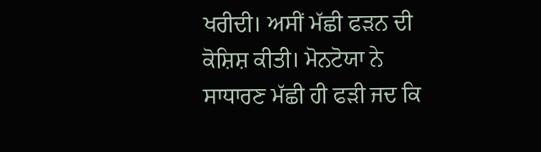ਖਰੀਦੀ। ਅਸੀਂ ਮੱਛੀ ਫੜਨ ਦੀ ਕੋਸ਼ਿਸ਼ ਕੀਤੀ। ਮੋਨਟੋਯਾ ਨੇ ਸਾਧਾਰਣ ਮੱਛੀ ਹੀ ਫੜੀ ਜਦ ਕਿ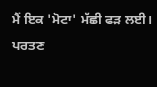ਮੈਂ ਇਕ 'ਮੋਟਾ' ਮੱਛੀ ਫੜ ਲਈ। ਪਰਤਣ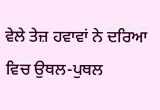ਵੇਲੇ ਤੇਜ਼ ਹਵਾਵਾਂ ਨੇ ਦਰਿਆ ਵਿਚ ਉਥਲ-ਪੁਥਲ